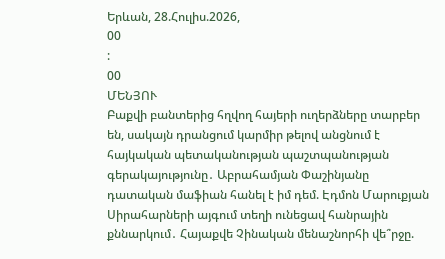Երևան, 28.Հուլիս.2026,
00
:
00
ՄԵՆՅՈՒ
Բաքվի բանտերից հղվող հայերի ուղերձները տարբեր են, սակայն դրանցում կարմիր թելով անցնում է հայկական պետականության պաշտպանության գերակայությունը․ Աբրահամյան Փաշինյանը դատական մաֆիան հանել է իմ դեմ. Էդմոն Մարուքյան Սիրահարների այգում տեղի ունեցավ հանրային քննարկում․ Հայաքվե Չինական մենաշնորհի վե՞րջը.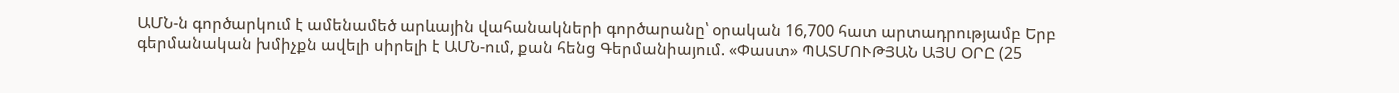ԱՄՆ-ն գործարկում է ամենամեծ արևային վահանակների գործարանը՝ օրական 16,700 հատ արտադրությամբ Երբ գերմանական խմիչքն ավելի սիրելի է ԱՄՆ-ում, քան հենց Գերմանիայում. «Փաստ» ՊԱՏՄՈՒԹՅԱՆ ԱՅՍ ՕՐԸ (25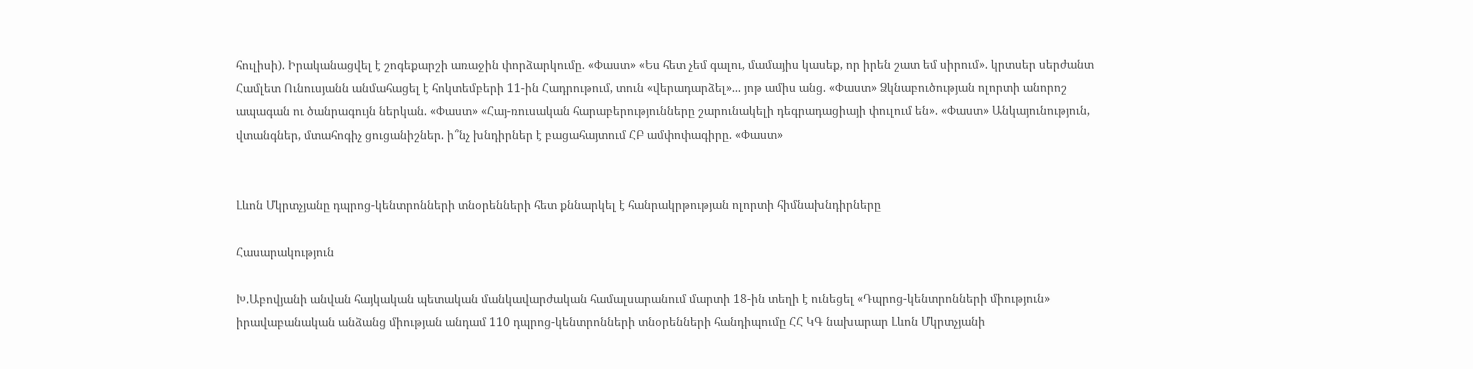հուլիսի). Իրականացվել է շոգեքարշի առաջին փորձարկումը. «Փաստ» «Ես հետ չեմ գալու, մամայիս կասեք, որ իրեն շատ եմ սիրում». կրտսեր սերժանտ Համլետ Ունուսյանն անմահացել է հոկտեմբերի 11-ին Հադրութում, տուն «վերադարձել»... յոթ ամիս անց. «Փաստ» Ձկնաբուծության ոլորտի անորոշ ապագան ու ծանրագույն ներկան. «Փաստ» «Հայ-ռուսական հարաբերությունները շարունակելի դեգրադացիայի փուլում են». «Փաստ» Անկայունություն, վտանգներ, մտահոգիչ ցուցանիշներ. ի՞նչ խնդիրներ է բացահայտում ՀԲ ամփոփագիրը. «Փաստ»


Լևոն Մկրտչյանը դպրոց-կենտրոնների տնօրենների հետ քննարկել է հանրակրթության ոլորտի հիմնախնդիրները

Հասարակություն

Խ.Աբովյանի անվան հայկական պետական մանկավարժական համալսարանում մարտի 18-ին տեղի է ունեցել «Դպրոց-կենտրոնների միություն» իրավաբանական անձանց միության անդամ 110 դպրոց-կենտրոնների տնօրենների հանդիպումը ՀՀ ԿԳ նախարար Լևոն Մկրտչյանի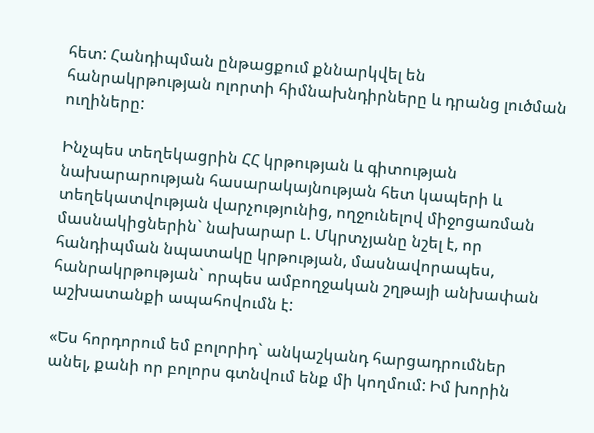հետ: Հանդիպման ընթացքում քննարկվել են հանրակրթության ոլորտի հիմնախնդիրները և դրանց լուծման ուղիները:

Ինչպես տեղեկացրին ՀՀ կրթության և գիտության նախարարության հասարակայնության հետ կապերի և տեղեկատվության վարչությունից, ողջունելով միջոցառման մասնակիցներին` նախարար Լ. Մկրտչյանը նշել է, որ հանդիպման նպատակը կրթության, մասնավորապես, հանրակրթության` որպես ամբողջական շղթայի անխափան աշխատանքի ապահովումն է:

«Ես հորդորում եմ բոլորիդ` անկաշկանդ հարցադրումներ անել, քանի որ բոլորս գտնվում ենք մի կողմում: Իմ խորին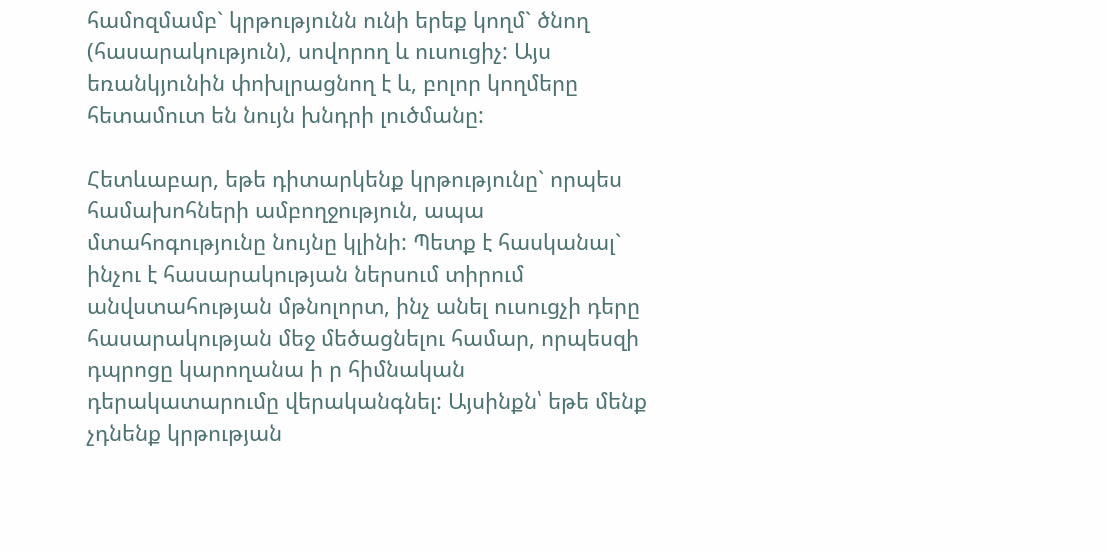համոզմամբ` կրթությունն ունի երեք կողմ` ծնող (հասարակություն), սովորող և ուսուցիչ: Այս եռանկյունին փոխլրացնող է և, բոլոր կողմերը հետամուտ են նույն խնդրի լուծմանը:

Հետևաբար, եթե դիտարկենք կրթությունը` որպես համախոհների ամբողջություն, ապա մտահոգությունը նույնը կլինի: Պետք է հասկանալ` ինչու է հասարակության ներսում տիրում անվստահության մթնոլորտ, ինչ անել ուսուցչի դերը հասարակության մեջ մեծացնելու համար, որպեսզի դպրոցը կարողանա ի ր հիմնական դերակատարումը վերականգնել: Այսինքն՝ եթե մենք չդնենք կրթության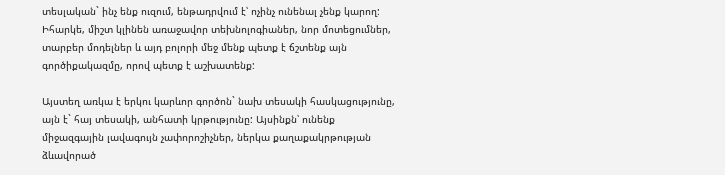տեսլական` ինչ ենք ուզում, ենթադրվում է՝ ոչինչ ունենալ չենք կարող: Իհարկե, միշտ կլինեն առաջավոր տեխնոլոգիաներ, նոր մոտեցումներ, տարբեր մոդելներ և այդ բոլորի մեջ մենք պետք է ճշտենք այն գործիքակազմը, որով պետք է աշխատենք:

Այստեղ առկա է երկու կարևոր գործոն` նախ տեսակի հասկացությունը, այն է` հայ տեսակի, անհատի կրթությունը: Այսինքն՝ ունենք միջազգային լավագույն չափորոշիչներ, ներկա քաղաքակրթության ձևավորած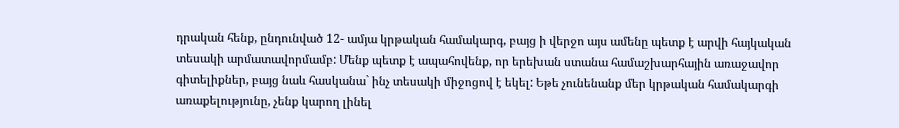դրական հենք, ընդունված 12- ամյա կրթական համակարգ, բայց ի վերջո այս ամենը պետք է արվի հայկական տեսակի արմատավորմամբ: Մենք պետք է ապահովենք, որ երեխան ստանա համաշխարհային առաջավոր գիտելիքներ, բայց նաև հասկանա` ինչ տեսակի միջոցով է եկել: Եթե չունենանք մեր կրթական համակարգի առաքելությունը, չենք կարող լինել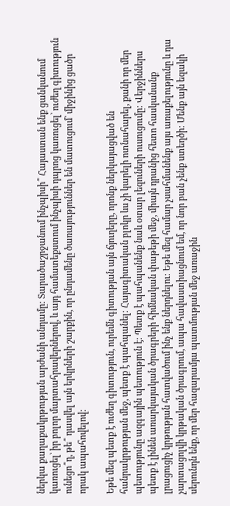ներկա քաղաքակրթության արժանի անդամը: Տարածաշրջանում ինչպիսի՞ Հայաստան ենք ցանկանում կառուցել` իր բոլոր մարտահրավերներով, և այդ համատեքստում ինչպիսի դպրոց կառուցել` ուժեղ գիտություն ունեցո՞ղ, թե՞ դասվել այն երկրների շարքին, որ ընդամենը ծառայություններ են մատուցում` միջինից ցածր որակ ապահովելով:

Եթե մեզ պետք է ուժեղ գիտություն, ուրեմն գիտության այն ճյուղերը, որոնք ներկայացված են հանրակրթության մեջ, պետք է պահպանել: Հայագիտական բլոկր ևս չի կարելի ոտնահարել, քանի որ մեր պետությունը ազգային պետություն է: Պետք է պահպանենք նաև օտար լեզուների ուսուցումը: Վերջիններս պետք է լինեն առարկայական ծրագրերի հիմնական փաթեթի մեջ, միայն դրանից հետո հասկանանք լրացուցիչ կրթության հատվածում ինչ ենք ներդնելու: Եթե մեզ համար չսահմանենք այս առաքելությունը և դա չարտացոլվի կրթական ծրագրում, ապա հավաստիացնում եմ, որ նոր բան չենք ստեղծի: Մենք այն եզակի սերունդն ենք, որ մեր հազարամյա պատմության մեջ առաջին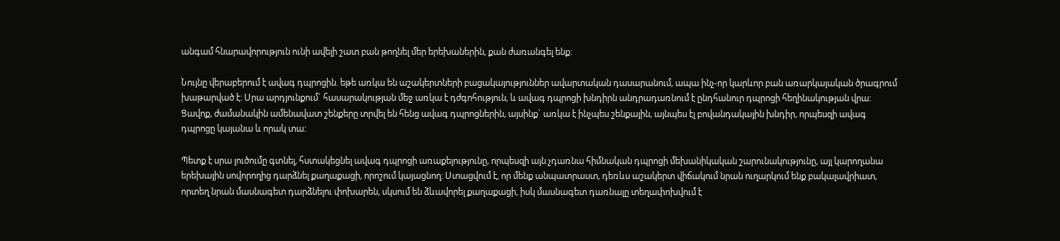անգամ հնարավորություն ունի ավելի շատ բան թողնել մեր երեխաներին, քան ժառանգել ենք:

Նույնը վերաբերում է ավագ դպրոցին. եթե առկա են աշակերտների բացակայություններ ավարտական դասարանում, ապա ինչ-որ կարևոր բան առարկայական ծրագրում խաթարված է: Սրա արդյունքում` հասարակության մեջ առկա է դժգոհություն, և ավագ դպրոցի խնդիրն անդրադառնում է ընդհանուր դպրոցի հեղինակության վրա: Ցավոք, ժամանակին ամենավատ շենքերը տրվել են հենց ավագ դպրոցներին, այսինք` առկա է ինչպես շենքային, այնպես էլ բովանդակային խնդիր, որպեսզի ավագ դպրոցը կայանա և որակ տա:

Պետք է սրա լուծումը գտնել, հստակեցնել ավագ դպրոցի առաքելությունը, որպեսզի այն չդառնա հիմնական դպրոցի մեխանիկական շարունակությունը, այլ կարողանա երեխային սովորողից դարձնել քաղաքացի, որոշում կայացնող: Ստացվում է, որ մենք անպատրաստ, դեռևս աշակերտ վիճակում նրան ուղարկում ենք բակալավրիատ, որտեղ նրան մասնագետ դարձնելու փոխարեն, սկսում են ձևավորել քաղաքացի, իսկ մասնագետ դառնալը տեղափոխվում է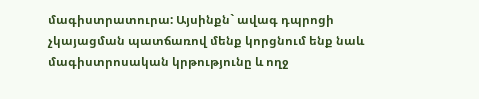մագիստրատուրա: Այսինքն` ավագ դպրոցի չկայացման պատճառով մենք կորցնում ենք նաև մագիստրոսական կրթությունը և ողջ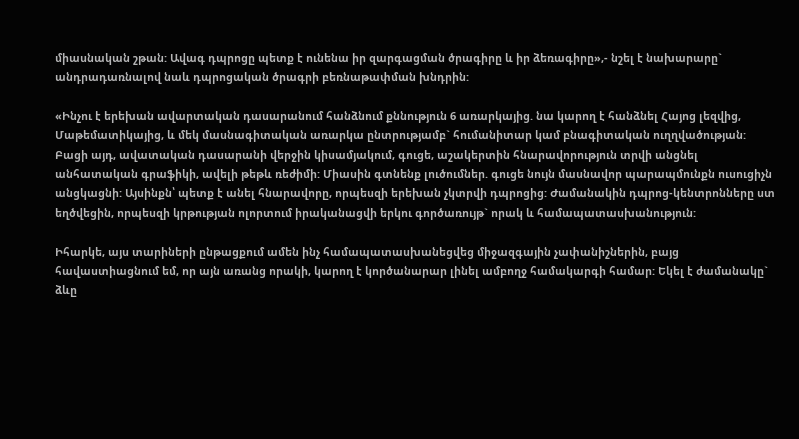միասնական շթան: Ավագ դպրոցը պետք է ունենա իր զարգացման ծրագիրը և իր ձեռագիրը»,- նշել է նախարարը` անդրադառնալով նաև դպրոցական ծրագրի բեռնաթափման խնդրին:

«Ինչու է երեխան ավարտական դասարանում հանձնում քննություն 6 առարկայից. նա կարող է հանձնել Հայոց լեզվից, Մաթեմատիկայից, և մեկ մասնագիտական առարկա ընտրությամբ` հումանիտար կամ բնագիտական ուղղվածության: Բացի այդ, ավատական դասարանի վերջին կիսամյակում, գուցե, աշակերտին հնարավորություն տրվի անցնել անհատական գրաֆիկի, ավելի թեթև ռեժիմի: Միասին գտնենք լուծումներ. գուցե նույն մասնավոր պարապմունքն ուսուցիչն անցկացնի: Այսինքն՝ պետք է անել հնարավորը, որպեսզի երեխան չկտրվի դպրոցից: Ժամանակին դպրոց-կենտրոնները ստ եղծվեցին, որպեսզի կրթության ոլորտում իրականացվի երկու գործառույթ` որակ և համապատասխանություն:

Իհարկե, այս տարիների ընթացքում ամեն ինչ համապատասխանեցվեց միջազգային չափանիշներին, բայց հավաստիացնում եմ, որ այն առանց որակի, կարող է կործանարար լինել ամբողջ համակարգի համար: Եկել է ժամանակը` ձևը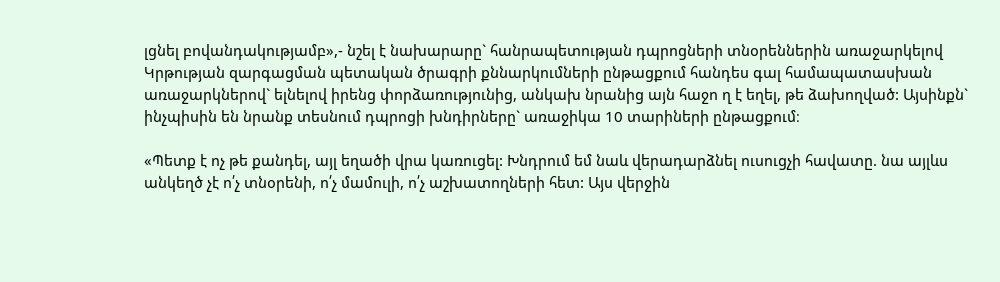լցնել բովանդակությամբ»,- նշել է նախարարը` հանրապետության դպրոցների տնօրեններին առաջարկելով Կրթության զարգացման պետական ծրագրի քննարկումների ընթացքում հանդես գալ համապատասխան առաջարկներով` ելնելով իրենց փորձառությունից, անկախ նրանից այն հաջո ղ է եղել, թե ձախողված: Այսինքն` ինչպիսին են նրանք տեսնում դպրոցի խնդիրները` առաջիկա 10 տարիների ընթացքում։

«Պետք է ոչ թե քանդել, այլ եղածի վրա կառուցել: Խնդրում եմ նաև վերադարձնել ուսուցչի հավատը. նա այլևս անկեղծ չէ ո՛չ տնօրենի, ո՛չ մամուլի, ո՛չ աշխատողների հետ: Այս վերջին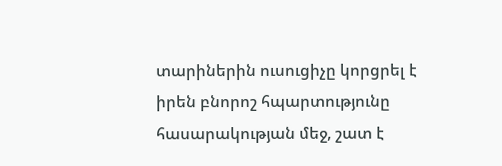տարիներին ուսուցիչը կորցրել է իրեն բնորոշ հպարտությունը հասարակության մեջ, շատ է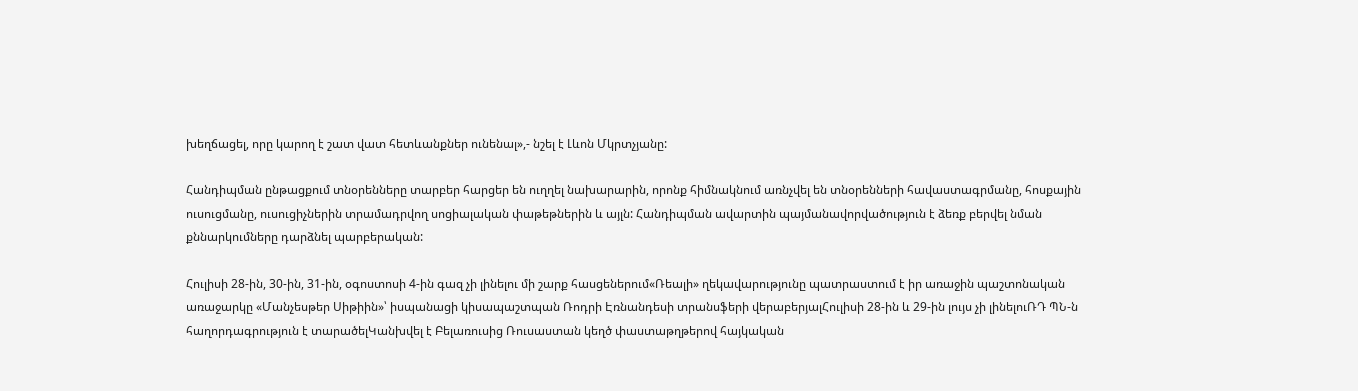խեղճացել, որը կարող է շատ վատ հետևանքներ ունենալ»,- նշել է Լևոն Մկրտչյանը:

Հանդիպման ընթացքում տնօրենները տարբեր հարցեր են ուղղել նախարարին, որոնք հիմնակնում առնչվել են տնօրենների հավաստագրմանը, հոսքային ուսուցմանը, ուսուցիչներին տրամադրվող սոցիալական փաթեթներին և այլն: Հանդիպման ավարտին պայմանավորվածություն է ձեռք բերվել նման քննարկումները դարձնել պարբերական:

Հուլիսի 28-ին, 30-ին, 31-ին, օգոստոսի 4-ին գազ չի լինելու մի շարք հասցեներում«Ռեալի» ղեկավարությունը պատրաստում է իր առաջին պաշտոնական առաջարկը «Մանչեսթեր Սիթիին»՝ իսպանացի կիսապաշտպան Ռոդրի Էռնանդեսի տրանսֆերի վերաբերյալՀուլիսի 28-ին և 29-ին լույս չի լինելուՌԴ ՊՆ-ն հաղորդագրություն է տարածելԿանխվել է Բելառուսից Ռուսաստան կեղծ փաստաթղթերով հայկական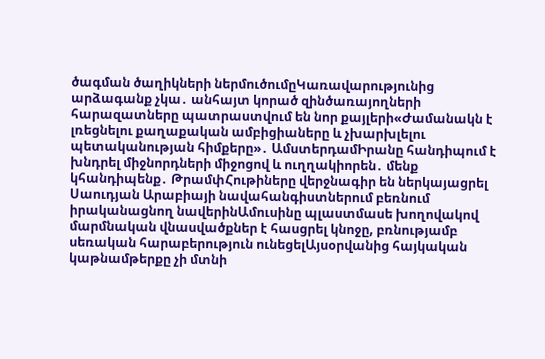ծագման ծաղիկների ներմուծումըԿառավարությունից արձագանք չկա․ անհայտ կորած զինծառայողների հարազատները պատրաստվում են նոր քայլերի«Ժամանակն է լռեցնելու քաղաքական ամբիցիաները և չխարխլելու պետականության հիմքերը»․ ԱմստերդամԻրանը հանդիպում է խնդրել միջնորդների միջոցով և ուղղակիորեն․ մենք կհանդիպենք․ ԹրամփՀութիները վերջնագիր են ներկայացրել Սաուդյան Արաբիայի նավահանգիստներում բեռնում իրականացնող նավերինԱմուսինը պլաստմասե խողովակով մարմնական վնասվածքներ է հասցրել կնոջը, բռնությամբ սեռական հարաբերություն ունեցելԱյսօրվանից հայկական կաթնամթերքը չի մտնի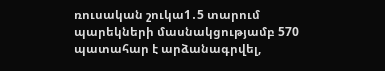ռուսական շուկա1․5 տարում պարեկների մասնակցությամբ 570 պատահար է արձանագրվել,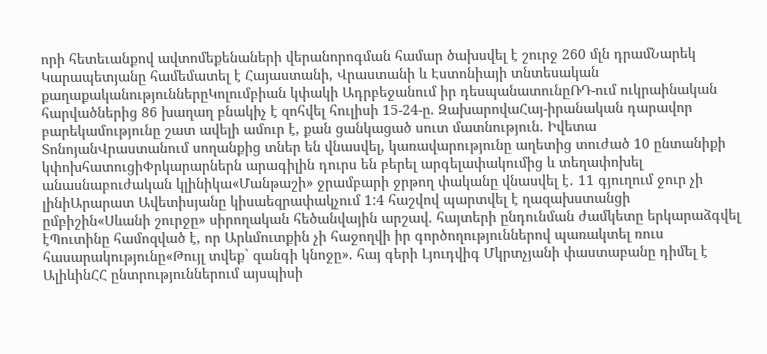որի հետեւանքով ավտոմեքենաների վերանորոգման համար ծախսվել է շուրջ 260 մլն դրամՆարեկ Կարապետյանը համեմատել է Հայաստանի, Վրաստանի և Էստոնիայի տնտեսական քաղաքականություններըԿոլումբիան կփակի Ադրբեջանում իր դեսպանատունըՌԴ-ում ուկրաինական հարվածներից 86 խաղաղ բնակիչ է զոհվել հուլիսի 15-24-ը. ԶախարովաՀայ-իրանական դարավոր բարեկամությունը շատ ավելի ամուր է, քան ցանկացած սուտ մատնություն. Իվետա ՏոնոյանՎրաստանում սողանքից տներ են վնասվել, կառավարությունը աղետից տուժած 10 ընտանիքի կփոխհատուցիՓրկարարներն արագիլին դուրս են բերել արգելափակումից և տեղափոխել անասնաբուժական կլինիկա«Մանթաշի» ջրամբարի ջրթող փականը վնասվել է․ 11 գյուղում ջուր չի լինիԱրարատ Ավետիսյանը կիսաեզրափակչում 1:4 հաշվով պարտվել է ղազախստանցի ըմբիշին«Սևանի շուրջը» սիրողական հեծանվային արշավ. հայտերի ընդունման ժամկետը երկարաձգվել էՊուտինը համոզված է, որ Արևմուտքին չի հաջողվի իր գործողություններով պառակտել ռուս հասարակությունը«Թույլ տվեք` զանգի կնոջը». հայ գերի Լյուդվիգ Մկրտչյանի փաստաբանը դիմել է ԱլիևինՀՀ ընտրություններում այսպիսի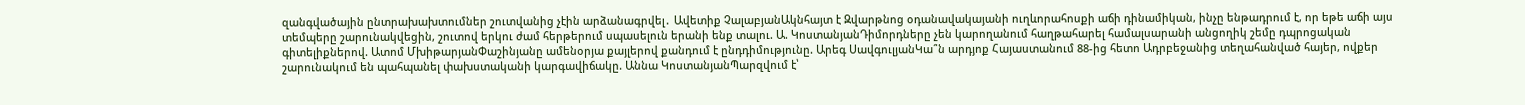զանգվածային ընտրախախտումներ շուտվանից չէին արձանագրվել․ Ավետիք ՉալաբյանԱկնհայտ է Զվարթնոց օդանավակայանի ուղևորահոսքի աճի դինամիկան, ինչը ենթադրում է, որ եթե աճի այս տեմպերը շարունակվեցին, շուտով երկու ժամ հերթերում սպասելուն երանի ենք տալու. Ա. ԿոստանյանԴիմորդները չեն կարողանում հաղթահարել համալսարանի անցողիկ շեմը դպրոցական գիտելիքներով. Ատոմ ՄխիթարյանՓաշինյանը ամենօրյա քայլերով քանդում է ընդդիմությունը. Արեգ ՍավգուլյանԿա՞ն արդյոք Հայաստանում 88-ից հետո Ադրբեջանից տեղահանված հայեր, ովքեր շարունակում են պահպանել փախստականի կարգավիճակը. Աննա ԿոստանյանՊարզվում է՝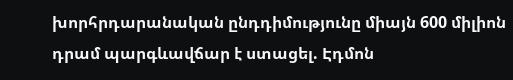խորհրդարանական ընդդիմությունը միայն 600 միլիոն դրամ պարգևավճար է ստացել. Էդմոն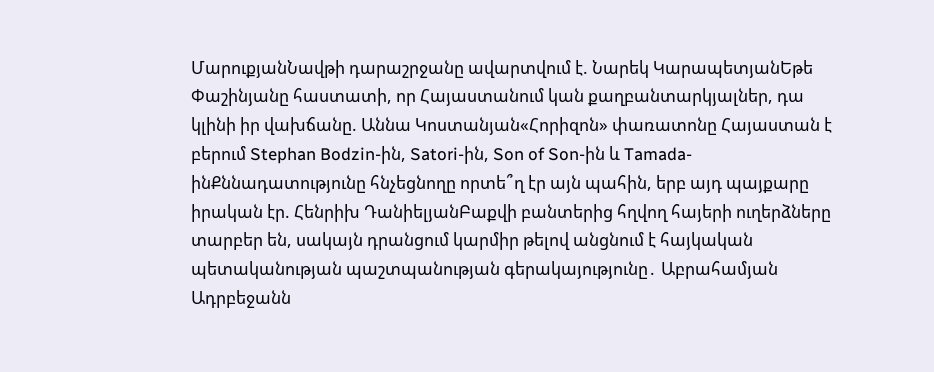ՄարուքյանՆավթի դարաշրջանը ավարտվում է. Նարեկ ԿարապետյանԵթե Փաշինյանը հաստատի, որ Հայաստանում կան քաղբանտարկյալներ, դա կլինի իր վախճանը. Աննա Կոստանյան«Հորիզոն» փառատոնը Հայաստան է բերում Stephan Bodzin-ին, Satori-ին, Son of Son-ին և Tamada-ինՔննադատությունը հնչեցնողը որտե՞ղ էր այն պահին, երբ այդ պայքարը իրական էր. Հենրիխ ԴանիելյանԲաքվի բանտերից հղվող հայերի ուղերձները տարբեր են, սակայն դրանցում կարմիր թելով անցնում է հայկական պետականության պաշտպանության գերակայությունը․ Աբրահամյան Ադրբեջանն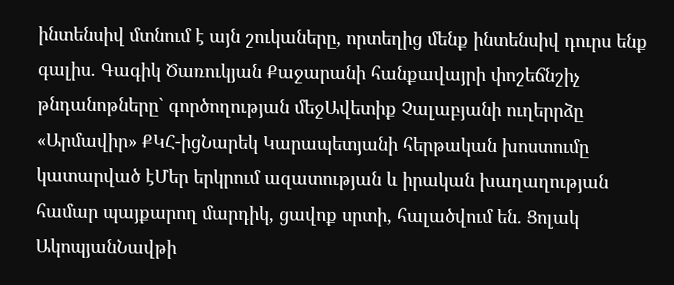ինտենսիվ մտնում է այն շուկաները, որտեղից մենք ինտենսիվ դուրս ենք գալիս. Գագիկ Ծառուկյան Քաջարանի հանքավայրի փոշեճնշիչ թնդանոթները` գործողության մեջԱվետիք Չալաբյանի ուղերրձը «Արմավիր» ՔԿՀ-իցՆարեկ Կարապետյանի հերթական խոստումը կատարված էՄեր երկրում ազատության և իրական խաղաղության համար պայքարող մարդիկ, ցավոք սրտի, հալածվում են. Ցոլակ ԱկոպյանՆավթի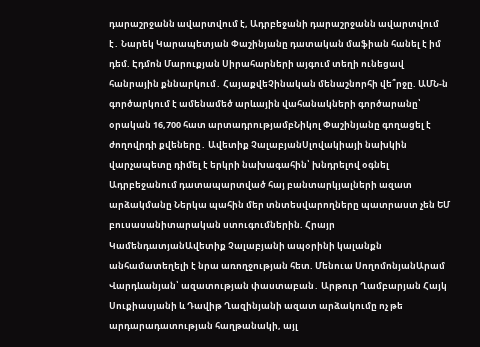դարաշրջանն ավարտվում է, Ադրբեջանի դարաշրջանն ավարտվում է․ Նարեկ Կարապետյան Փաշինյանը դատական մաֆիան հանել է իմ դեմ. Էդմոն Մարուքյան Սիրահարների այգում տեղի ունեցավ հանրային քննարկում․ ՀայաքվեՉինական մենաշնորհի վե՞րջը. ԱՄՆ-ն գործարկում է ամենամեծ արևային վահանակների գործարանը՝ օրական 16,700 հատ արտադրությամբՆիկոլ Փաշինյանը գողացել է ժողովրդի քվեները․ Ավետիք ՉալաբյանՍլովակիայի նախկին վարչապետը դիմել է երկրի նախագահին՝ խնդրելով օգնել Ադրբեջանում դատապարտված հայ բանտարկյալների ազատ արձակմանը Ներկա պահին մեր տնտեսվարողները պատրաստ չեն ԵՄ բուսասանիտարական ստուգումներին. Հրայր ԿամենդատյանԱվետիք Չալաբյանի ապօրինի կալանքն անհամատեղելի է նրա առողջության հետ. Մենուա ՍողոմոնյանԱրամ Վարդևանյան՝ ազատության փաստաբան․ Արթուր Ղամբարյան Հայկ Սուքիասյանի և Դավիթ Ղազինյանի ազատ արձակումը ոչ թե արդարադատության հաղթանակի, այլ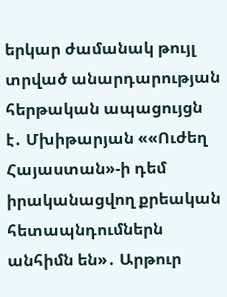երկար ժամանակ թույլ տրված անարդարության հերթական ապացույցն է․ Մխիթարյան ««Ուժեղ Հայաստան»-ի դեմ իրականացվող քրեական հետապնդումներն անհիմն են»․ Արթուր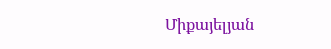Միքայելյան